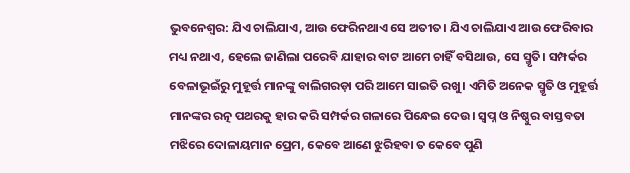ଭୁବନେଶ୍ବର: ଯିଏ ଚାଲିଯାଏ, ଆଉ ଫେରିନଥାଏ ସେ ଅତୀତ। ଯିଏ ଚାଲିଯାଏ ଆଉ ଫେରିବାର ମଧ୍ୟ ନଥାଏ, ହେଲେ ଜାଣିଲା ପରେବି ଯାହାର ବାଟ ଆମେ ଚାହିଁ ବସିଥାଉ, ସେ ସ୍ମୃତି। ସମ୍ପର୍କର ବେଳାଭୂଇଁରୁ ମୁହୂର୍ତ୍ତ ମାନଙ୍କୁ ବାଲିଗରଡ଼ା ପରି ଆମେ ସାଇତି ରଖୁ। ଏମିତି ଅନେକ ସ୍ମୃତି ଓ ମୁହୂର୍ତ୍ତ ମାନଙ୍କର ରତ୍ନ ପଥରକୁ ହାର କରି ସମ୍ପର୍କର ଗଳାରେ ପିନ୍ଧେଇ ଦେଉ। ସ୍ୱପ୍ନ ଓ ନିଷ୍ଠୁର ବାସ୍ତବତା ମଝିରେ ଦୋଳାୟମାନ ପ୍ରେମ, କେବେ ଆଣେ ଝୁରିହବା ତ କେବେ ପୁଣି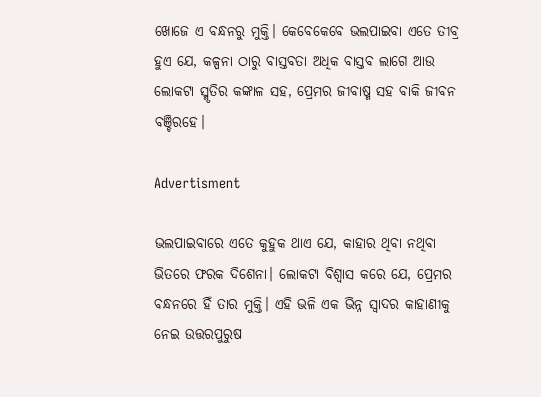ଖୋଜେ ଏ ବନ୍ଧନରୁ ମୁକ୍ତି। କେବେକେବେ ଭଲପାଇବା ଏତେ ତୀବ୍ର ହୁଏ ଯେ, କଳ୍ପନା ଠାରୁ ବାସ୍ତବତା ଅଧିକ ବାସ୍ତବ ଲାଗେ ଆଉ ଲୋକଟା ସ୍ମୃତିର କଙ୍କାଳ ସହ, ପ୍ରେମର ଜୀବାଷ୍ମ ସହ ବାକି ଜୀବନ ବଞ୍ଚିରହେ।

Advertisment

ଭଲପାଇବାରେ ଏତେ କୁହୁକ ଥାଏ ଯେ, କାହାର ଥିବା ନଥିବା ଭିତରେ ଫରକ ଦିଶେନା। ଲୋକଟା ବିଶ୍ୱାସ କରେ ଯେ, ପ୍ରେମର ବନ୍ଧନରେ ହିଁ ତାର ମୁକ୍ତି। ଏହି ଭଳି ଏକ ଭିନ୍ନ ସ୍ବାଦର କାହାଣୀକୁ ନେଇ ଉତ୍ତରପୁରୁଷ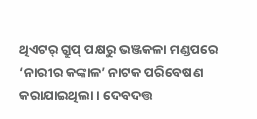ଥିଏଟର୍‌ ଗ୍ରୁପ୍‌ ପକ୍ଷରୁ ଭଞ୍ଜକଳା ମଣ୍ଡପରେ ‘ନାରୀର କଙ୍କାଳ’ ନାଟକ ପରିବେଷଣ କରାଯାଇଥିଲା। ଦେବଦତ୍ତ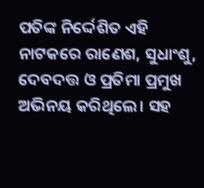ପତିଙ୍କ ନିର୍ଦ୍ଦେଶିତ ଏହି ନାଟକରେ ରାଣେଶ, ସୁଧାଂଶୁ, ଦେବଦତ୍ତ ଓ ପ୍ରତିମା ପ୍ରମୁଖ ଅଭିନୟ କରିଥିଲେ। ସହ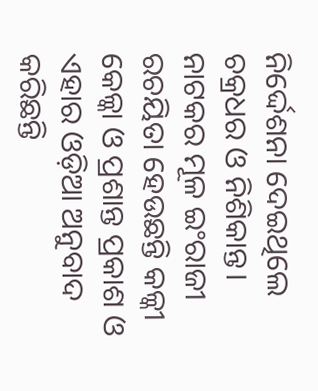ନିର୍ଦ୍ଦେଶନା ଦେଇଥିଲେ ଚକ୍ରଧର ଓ ନିଶିକାନ୍ତ। ନାଟକର ମୂଳ ଇଂରାଜୀ ରଚୟିତା ହେଉଛନ୍ତି କଳ୍କୀ କେଳ୍କା ଓ ପ୍ରଶାନ୍ତ ପ୍ରକାଶ ଓ ଏହାର ଓଡ଼ିଆ ଅନୁବାଦ କରିଛନ୍ତି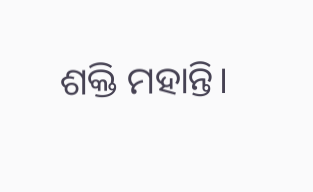ଶକ୍ତି ମହାନ୍ତି।